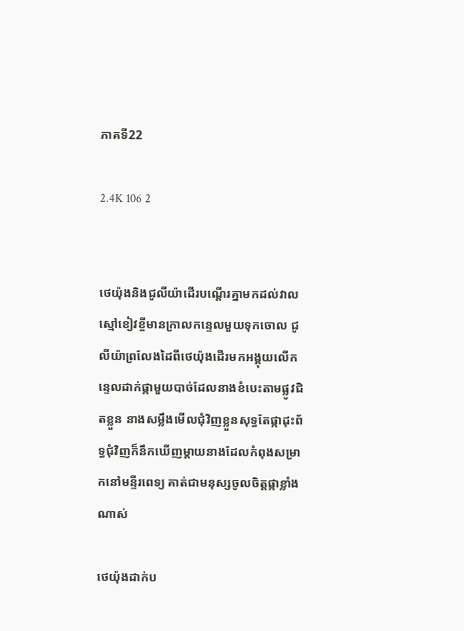ភាគទី22

2.4K 106 2


ថេយ៉ុងនិងជូលីយ៉ាដើរបណ្ដើរគ្នាមកដល់វាលស្មៅខៀវខ្ចីមានក្រាលកន្ទេលមួយទុកចោល ជូលីយ៉ាព្រលែងដៃពីថេយ៉ុងដើរមកអង្គុយលើកន្ទេលដាក់ផ្កាមួយបាច់ដែលនាងខំបេះតាមផ្លូវជិតខ្លួន នាងសម្លឹងមើលជុំវិញខ្លួនសុទ្ធតែផ្កាដុះព័ទ្ធជុំវិញក៏នឹកឃើញម្ដាយនាងដែលកំពុងសម្រាកនៅមន្ទីរពេទ្យ គាត់ជាមនុស្សចូលចិត្តផ្កាខ្លាំងណាស់

ថេយ៉ុងដាក់ប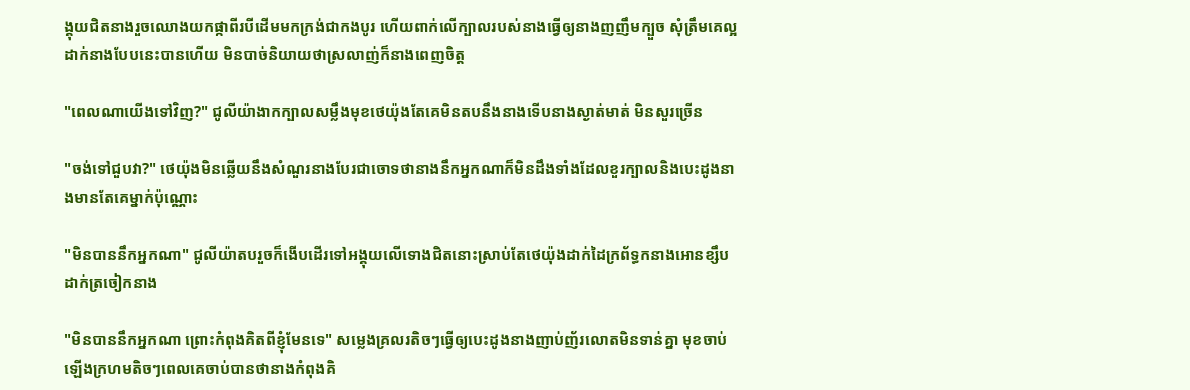ង្គុយជិតនាងរួចឈោងយកផ្កាពីរបីដើមមកក្រង់ជាកងបូរ ហើយពាក់លើក្បាលរបស់នាងធ្វើឲ្យនាងញញឹមក្បួច សុំត្រឹមគេល្អដាក់នាងបែបនេះបានហើយ មិនបាច់និយាយថាស្រលាញ់ក៏នាងពេញចិត្ត

"ពេលណាយើងទៅវិញ?" ជូលីយ៉ាងាកក្បាលសម្លឹងមុខថេយ៉ុងតែគេមិនតបនឹងនាងទើបនាងស្ងាត់មាត់ មិនសួរច្រើន

"ចង់ទៅជួបវា?" ថេយ៉ុងមិនឆ្លើយនឹងសំណួរនាងបែរជាចោទថានាងនឹកអ្នកណាក៏មិនដឹងទាំងដែលខួរក្បាលនិងបេះដូងនាងមានតែគេម្នាក់ប៉ុណ្ណោះ

"មិនបាននឹកអ្នកណា" ជូលីយ៉ាតបរួចក៏ងើបដើរទៅអង្គុយលើទោងជិតនោះស្រាប់តែថេយ៉ុងដាក់ដៃក្រព័ទ្ធកនាងអោនខ្សឹបដាក់ត្រចៀកនាង

"មិនបាននឹកអ្នកណា ព្រោះកំពុងគិតពីខ្ញុំមែនទេ" សម្លេងគ្រលរតិចៗធ្វើឲ្យបេះដូងនាងញាប់ញ័រលោតមិនទាន់គ្នា មុខចាប់ឡើងក្រហមតិចៗពេលគេចាប់បានថានាងកំពុងគិ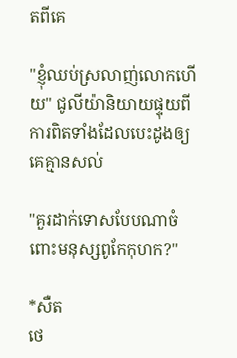តពីគេ

"ខ្ញុំឈប់ស្រលាញ់លោកហើយ" ជូលីយ៉ានិយាយផ្ទុយពីការពិតទាំងដែលបេះដូងឲ្យគេគ្មានសល់

"គួរដាក់ទោសបែបណាចំពោះមនុស្សពូកែកុហក?"

*សឺត
ថេ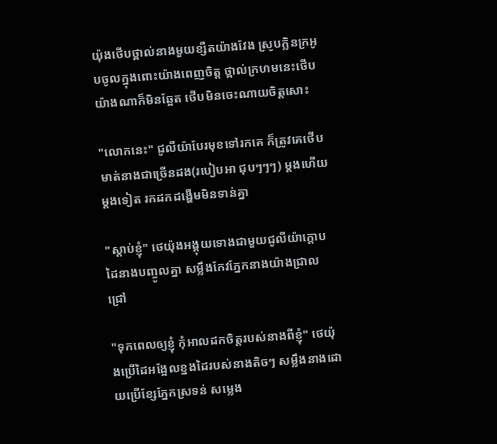យ៉ុងថើបថ្ពាល់នាងមួយខ្សឺតយ៉ាងវែង ស្រូបក្លិនក្រអូបចូលក្នុងពោះយ៉ាងពេញចិត្ត ថ្ពាល់ក្រហមនេះថើបយ៉ាងណាក៏មិនឆ្អែត ថើបមិនចេះណាយចិត្តសោះ

"លោកនេះ" ជូលីយ៉ាបែរមុខទៅរកគេ ក៏ត្រូវគេថើបមាត់នាងជាច្រើនដង(របៀបអា ជុបៗៗៗ) ម្ដងហើយម្ដងទៀត រកដកដង្ហើមមិនទាន់គ្នា

"ស្ដាប់ខ្ញុំ" ថេយ៉ុងអង្គុយទោងជាមួយជូលីយ៉ាក្ដោបដៃនាងបញ្ចូលគ្នា សម្លឹងកែវភ្នែកនាងយ៉ាងជ្រាលជ្រៅ

"ទុកពេលឲ្យខ្ញុំ កុំអាលដកចិត្តរបស់នាងពីខ្ញុំ" ថេយ៉ុងប្រើដៃអង្អែលខ្នងដៃរបស់នាងតិចៗ សម្លឹងនាងដោយប្រើខ្សែភ្នែកស្រទន់ សម្លេង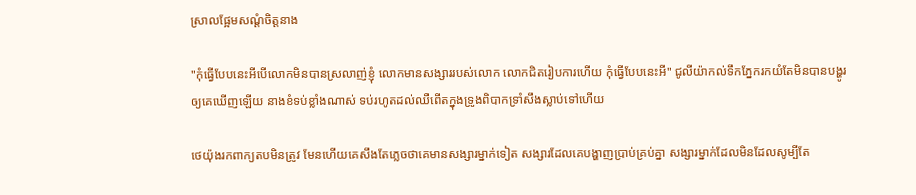ស្រាលផ្អែមសណ្ដំចិត្តនាង

"កុំធ្វើបែបនេះអីបើលោកមិនបានស្រលាញ់ខ្ញុំ លោកមានសង្សាររបស់លោក លោកជិតរៀបការហើយ កុំធ្វើបែបនេះអី" ជូលីយ៉ាកល់ទឹកភ្នែករកយំតែមិនបានបង្ហូរឲ្យគេឃើញឡើយ នាងខំទប់ខ្លាំងណាស់ ទប់រហូតដល់ឈឺពើតក្នុងទ្រូងពិបាកទ្រាំសឹងស្លាប់ទៅហើយ

ថេយ៉ុងរកពាក្យតបមិនត្រូវ មែនហើយគេសឹងតែភ្លេចថាគេមានសង្សារម្នាក់ទៀត សង្សារដែលគេបង្ហាញប្រាប់គ្រប់គ្នា សង្សារម្នាក់ដែលមិនដែលសូម្បីតែ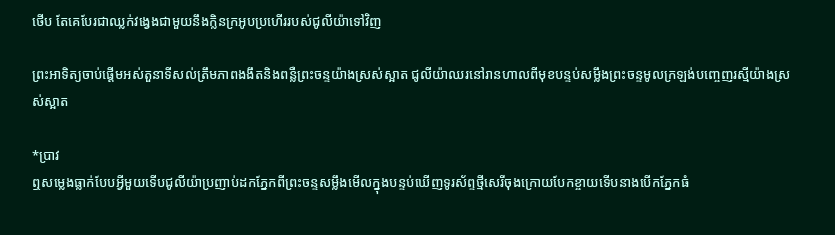ថើប តែគេបែរជាឈ្លក់វង្វេងជាមួយនឹងក្លិនក្រអូបប្រហើររបស់ជូលីយ៉ាទៅវិញ

ព្រះអាទិត្យចាប់ផ្ដើមអស់តួនាទីសល់ត្រឹមភាពងងឹតនិងពន្លឺព្រះចន្ទយ៉ាងស្រស់ស្អាត ជូលីយ៉ាឈរនៅរានហាលពីមុខបន្ទប់សម្លឹងព្រះចន្ទមូលក្រឡង់បញ្ចេញរស្មីយ៉ាងស្រស់ស្អាត

*ប្រាវ
ឮសម្លេងធ្លាក់បែបអ្វីមួយទើបជូលីយ៉ាប្រញាប់ដកភ្នែកពីព្រះចន្ទសម្លឹងមើលក្នុងបន្ទប់ឃើញទូរស័ព្ទថ្មីសេរីចុងក្រោយបែកខ្ចាយទើបនាងបើកភ្នែកធំ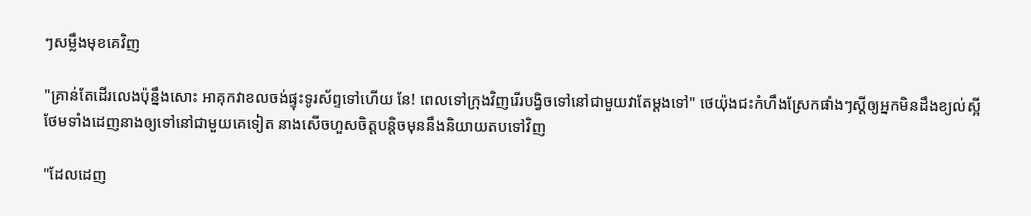ៗសម្លឹងមុខគេវិញ

"គ្រាន់តែដើរលេងប៉ុន្នឹងសោះ អាគុកវាខលចង់ផ្ទុះទូរស័ព្ទទៅហើយ នែ! ពេលទៅក្រុងវិញរើរបង្វិចទៅនៅជាមួយវាតែម្ដងទៅ" ថេយ៉ុងជះកំហឹងស្រែកផាំងៗស្ដីឲ្យអ្នកមិនដឹងខ្យល់ស្អី ថែមទាំងដេញនាងឲ្យទៅនៅជាមួយគេទៀត នាងសើចហួសចិត្តបន្តិចមុននឹងនិយាយតបទៅវិញ

"ដែលដេញ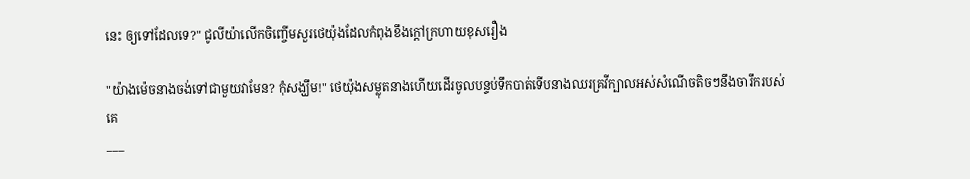នេះ ឲ្យទៅដែលទេ?" ជូលីយ៉ាលើកចិញ្ចើមសួរថេយ៉ុងដែលកំពុងខឹងក្ដៅក្រហាយខុសរឿង

"យ៉ាងម៉េចនាងចង់ទៅជាមួយវាមែន? កុំសង្ឃឹម!" ថេយ៉ុងសម្លុតនាងហើយដើរចូលបន្ទប់ទឹកបាត់ទើបនាងឈរគ្រវីក្បាលអស់សំណើចតិចៗនឹងចារឹករបស់គេ
___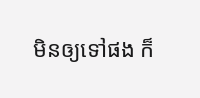មិនឲ្យទៅផង ក៏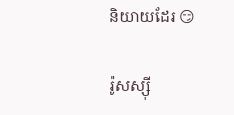និយាយដែរ 😏

រ៉ូសស្ស៊ី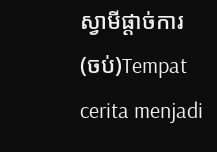ស្វាមីផ្ដាច់ការ (ចប់)Tempat cerita menjadi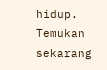hidup. Temukan sekarang